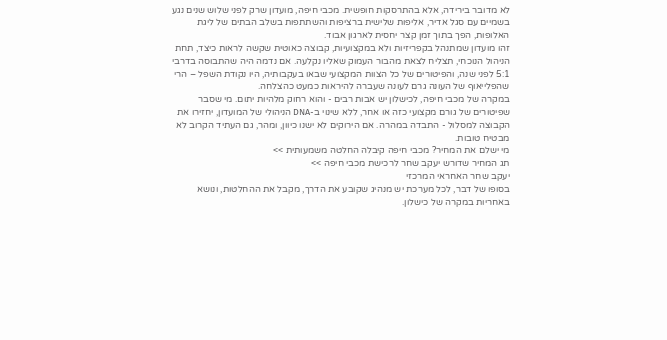לא מדובר בירידה, אלא בהתרסקות חופשית. מכבי חיפה, מועדון שרק לפני שלוש שנים נגע בשמיים עם סגל אדיר, אליפות שלישית ברציפות והשתתפות בשלב הבתים של ליגת האלופות, הפך בתוך זמן קצר יחסית לארגון אבוד.
זהו מועדון שמתנהל בקפריזיות ולא במקצועיות, קבוצה כאוטית שקשה לראות כיצד, תחת הניהול הנוכחי, תצליח לצאת מהבור העמוק שאליו נקלעה. אם נדמה היה שהתבוסה בדרבי 5:1 לפני שנה, והפיטורים של כל הצוות המקצועי שבאו בעקבותיה, היו נקודת השפל – הרי שהפלייאוף של העונה גרם לעונה שעברה להיראות כמעט כהצלחה.
במקרה של מכבי חיפה, לכישלון יש אבות רבים - והוא רחוק מלהיות יתום. מי שסבר שפיטורים של גורם מקצועי כזה או אחר, ללא שינוי ב-DNA הניהולי של המועדון, יחזירו את הקבוצה למסלול - התבדה במהרה. אם הירוקים לא ישנו כיוון, ומהר, גם העתיד הקרוב לא מבטיח טובות.
מי ישלם את המחיר? מכבי חיפה קיבלה החלטה משמעותית >>
תג המחיר שדורש יעקב שחר לרכישת מכבי חיפה >>
יעקב שחר האחראי המרכזי
בסופו של דבר, לכל מערכת יש מנהיג שקובע את הדרך, מקבל את ההחלטות, ונושא באחריות במקרה של כישלון.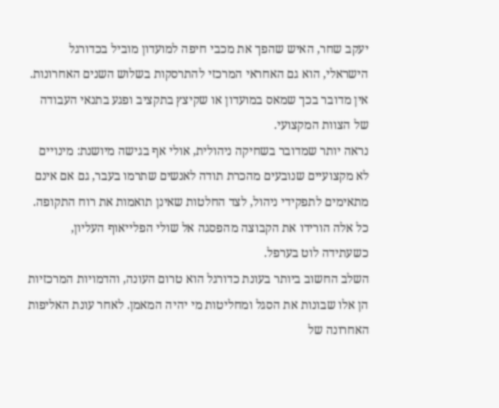יעקב שחר, האיש שהפך את מכבי חיפה למועדון מוביל בכדורגל הישראלי, הוא גם האחראי המרכזי להתרסקות בשלוש השנים האחרונות. אין מדובר בכך שמאס במועדון או שקיצץ בתקציב ופגע בתנאי העבודה של הצוות המקצועי.
נראה יותר שמדובר בשחיקה ניהולית, אולי אף בגישה מיושנת: מינויים לא מקצועיים שנובעים מהכרת תודה לאנשים שתרמו בעבר, גם אם אינם מתאימים לתפקידי ניהול, לצד החלטות שאינן תואמות את רוח התקופה. כל אלה הורידו את הקבוצה מהפסגה אל שולי הפלייאוף העליון, כשעתידה לוט בערפל.
השלב החשוב ביותר בעונת כדורגל הוא טרום העונה, והדמויות המרכזיות הן אלו שבונות את הסגל ומחליטות מי יהיה המאמן. לאחר עונת האליפות האחרונה של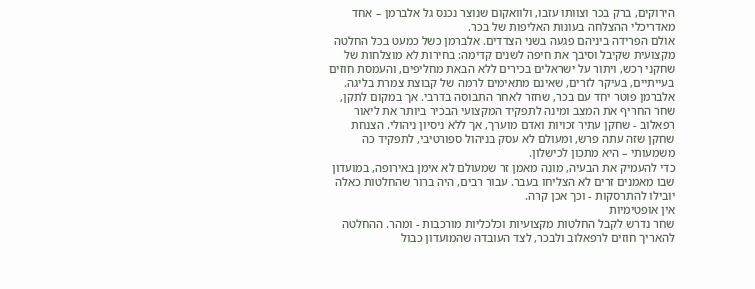הירוקים, ברק בכר וצוותו עזבו, ולוואקום שנוצר נכנס גל אלברמן – אחד מאדריכלי ההצלחה בעונות האליפות של בכר.
אולם הפרידה ביניהם פגעה בשני הצדדים. אלברמן כשל כמעט בכל החלטה מקצועית שקיבל וסיבך את חיפה לשנים קדימה: בחירות לא מוצלחות של שחקני רכש, ויתור על ישראלים בכירים ללא הבאת מחליפים, והעמסת חוזים בעייתיים, בעיקר לזרים, שאינם מתאימים לרמה של קבוצת צמרת בליגה.
אלברמן פוטר יחד עם בכר, שחזר לאחר התבוסה בדרבי. אך במקום לתקן, שחר החריף את המצב ומינה לתפקיד המקצועי הבכיר ביותר את ליאור רפאלוב - שחקן עתיר זכויות ואדם מוערך, אך ללא ניסיון ניהולי. הצנחת שחקן שזה עתה פרש, ומעולם לא עסק בניהול ספורטיבי, לתפקיד כה משמעותי – היא מתכון לכישלון.
כדי להעמיק את הבעיה, מונה מאמן זר שמעולם לא אימן באירופה, במועדון שבו מאמנים זרים לא הצליחו בעבר. עבור רבים, היה ברור שהחלטות כאלה יובילו להתרסקות - וכך אכן קרה.
אין אופטימיות
שחר נדרש לקבל החלטות מקצועיות וכלכליות מורכבות - ומהר. ההחלטה להאריך חוזים לרפאלוב ולבכר, לצד העובדה שהמועדון כבול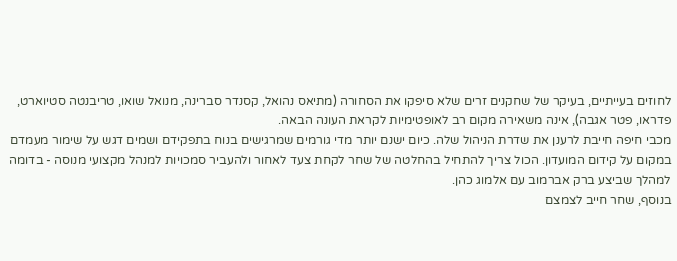לחוזים בעייתיים, בעיקר של שחקנים זרים שלא סיפקו את הסחורה (מתיאס נהואל, קסנדר סברינה, מנואל שואו, טריבנטה סטיוארט, פדראו, פטר אגבה), אינה משאירה מקום רב לאופטימיות לקראת העונה הבאה.
מכבי חיפה חייבת לרענן את שדרת הניהול שלה. כיום ישנם יותר מדי גורמים שמרגישים בנוח בתפקידם ושמים דגש על שימור מעמדם במקום על קידום המועדון. הכול צריך להתחיל בהחלטה של שחר לקחת צעד לאחור ולהעביר סמכויות למנהל מקצועי מנוסה - בדומה למהלך שביצע ברק אברמוב עם אלמוג כהן.
בנוסף, שחר חייב לצמצם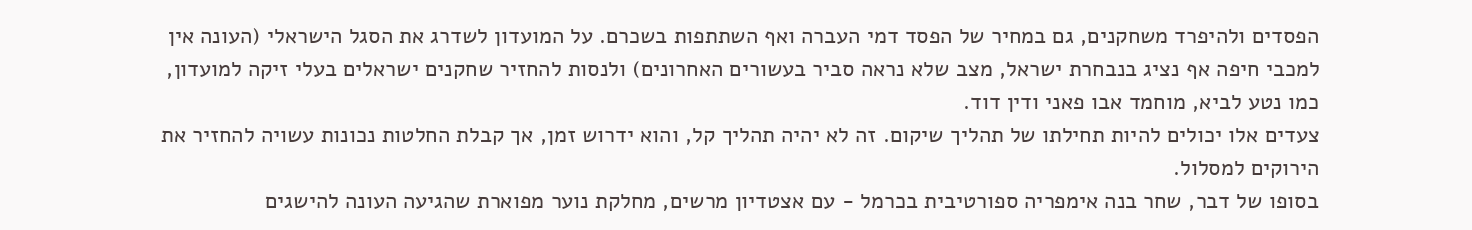הפסדים ולהיפרד משחקנים, גם במחיר של הפסד דמי העברה ואף השתתפות בשכרם. על המועדון לשדרג את הסגל הישראלי (העונה אין למכבי חיפה אף נציג בנבחרת ישראל, מצב שלא נראה סביר בעשורים האחרונים) ולנסות להחזיר שחקנים ישראלים בעלי זיקה למועדון, כמו נטע לביא, מוחמד אבו פאני ודין דוד.
צעדים אלו יכולים להיות תחילתו של תהליך שיקום. זה לא יהיה תהליך קל, והוא ידרוש זמן, אך קבלת החלטות נכונות עשויה להחזיר את הירוקים למסלול.
בסופו של דבר, שחר בנה אימפריה ספורטיבית בכרמל - עם אצטדיון מרשים, מחלקת נוער מפוארת שהגיעה העונה להישגים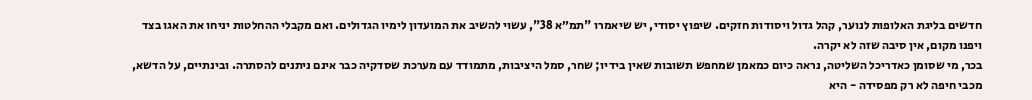חדשים בליגת האלופות לנוער, קהל גדול ויסודות חזקים. שיפוץ יסודי, יש שיאמרו "תמ״א 38", עשוי להשיב את המועדון לימיו הגדולים. ואם מקבלי ההחלטות יניחו את האגו בצד ויפנו מקום, אין סיבה שזה לא יקרה.
בכר, מי שסומן כאדריכל השליטה, נראה כיום כמאמן שמחפש תשובות שאין בידיו; שחר, סמל היציבות, מתמודד עם מערכת שסדקיה כבר אינם ניתנים להסתרה. ובינתיים, על הדשא, מכבי חיפה לא רק מפסידה - היא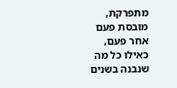מתפרקת, מובסת פעם אחר פעם, כאילו כל מה שנבנה בשנים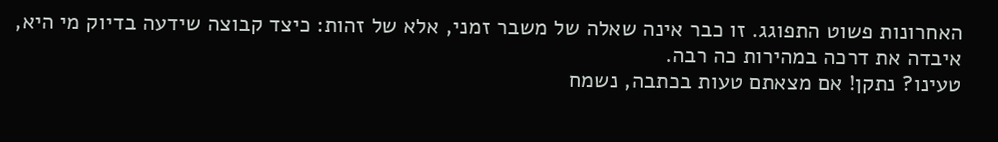האחרונות פשוט התפוגג. זו כבר אינה שאלה של משבר זמני, אלא של זהות: כיצד קבוצה שידעה בדיוק מי היא, איבדה את דרכה במהירות כה רבה.
טעינו? נתקן! אם מצאתם טעות בכתבה, נשמח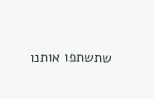שתשתפו אותנו